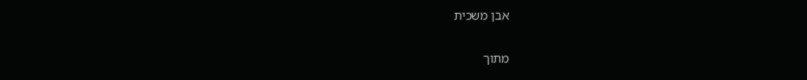אבן משכית

מתוך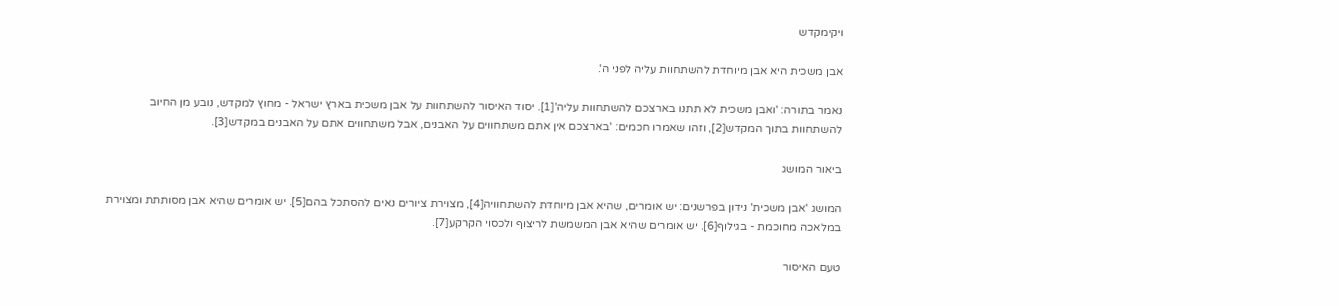ויקימקדש

אבן משכית היא אבן מיוחדת להשתחוות עליה לפני ה'.

נאמר בתורה: 'ואבן משכית לא תתנו בארצכם להשתחוות עליה'[1]. יסוד האיסור להשתחוות על אבן משכית בארץ ישראל - מחוץ למקדש, נובע מן החיוב להשתחוות בתוך המקדש[2], וזהו שאמרו חכמים: 'בארצכם אין אתם משתחווים על האבנים, אבל משתחווים אתם על האבנים במקדש[3].

ביאור המושג

המושג 'אבן משכית' נידון בפרשנים: יש אומרים, שהיא אבן מיוחדת להשתחוויה[4], מצוירת ציורים נאים להסתכל בהם[5]. יש אומרים שהיא אבן מסותתת ומצוירת במלאכה מחוכמת - בגילוף[6]. יש אומרים שהיא אבן המשמשת לריצוף ולכסוי הקרקע[7].

טעם האיסור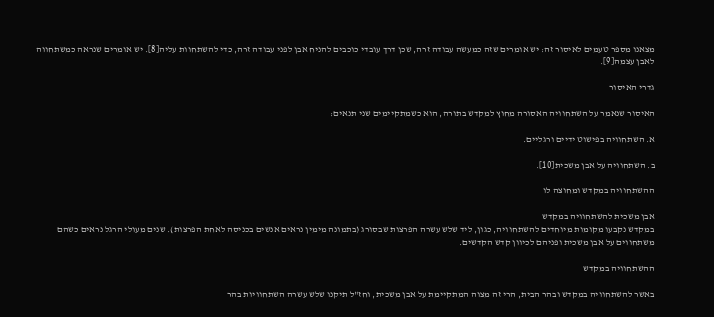מצאנו מספר טעמים לאיסור זה: יש אומרים שזה כמעשה עבודה זרה, שכן דרך עובדי כוכבים להניח אבן לפני עבודה זרה, כדי להשתחוות עליה[8]. יש אומרים שנראה כמשתחווה לאבן עצמה[9].

גדרי האיסור

האיסור שנאמר על השתחוויה האסורה מחוץ למקדש בתורה, הוא כשמתקיימים שני תנאים:

א. השתחוויה בפישוט ידיים ורגליים.

ב. השתחוויה על אבן משכית[10].

ההשתחוויה במקדש ומחוצה לו

אבן משכית להשתחוויה במקדש
במקדש נקבעו מקומות מיוחדים להשתחוויה, כגון, ליד שלש עשרה הפרצות שבסורג (בתמונה מימין נראים אנשים בכניסה לאחת הפרצות). שנים מעולי הרגל נראים כשהם משתחווים על אבן משכית ופניהם לכיוון קדש הקדשים.

ההשתחוויה במקדש

באשר להשתחוויה במקדש ובהר הבית, הרי זה מצוה המתקיימת על אבן משכית, וחז"ל תיקנו שלש עשרה השתחוויות בהר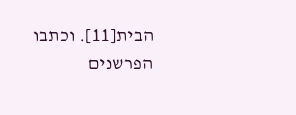הבית[11]. וכתבו הפרשנים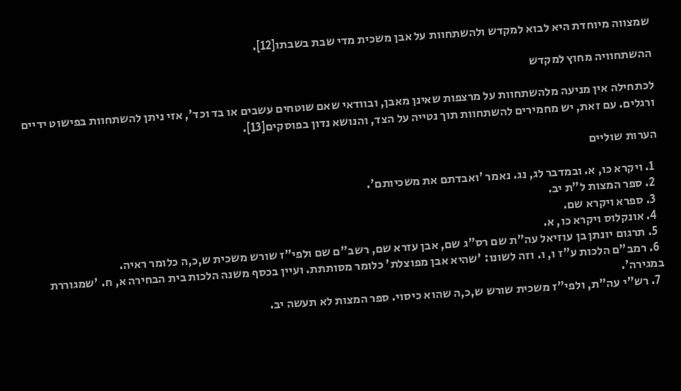שמצווה מיוחדת היא לבוא למקדש ולהשתחוות על אבן משכית מדי שבת בשבתו[12].

ההשתחוויה מחוץ למקדש

לכתחילה אין מניעה מלהשתחוות על מרצפות שאינן מאבן, ובוודאי שאם שוטחים עשבים או בד וכד', אזי ניתן להשתחוות בפישוט ידיים ורגלים. עם זאת, יש מחמירים להשתחוות תוך נטייה על הצד, והנושא נדון בפוסקים[13].

הערות שוליים

  1. ויקרא כו, א. ובמדבר לג, נג. נאמר 'ואבדתם את משכיותם'.
  2. ספר המצות ל"ת יב.
  3. ספרא ויקרא שם.
  4. אונקלוס ויקרא כו, א.
  5. תרגום יונתן בן עוזיאל עה"ת שם רס"ג שם, אבן עזרא שם, רשב"ם שם ולפי"ז שורש משכית ש,כ,ה כלומר ראיה.
  6. רמב"ם הלכות ע"ז ו, ו. וזה לשונו: 'שהיא אבן מפוצלת' כלומר מסותתת. ועיין בכסף משנה הלכות בית הבחירה א, ח. 'שמגוררת במגירה'.
  7. רש"י עה"ת, ולפי"ז משכית שורש ש,כ,ה שהוא כיסוי. ספר המצות לא תעשה יב.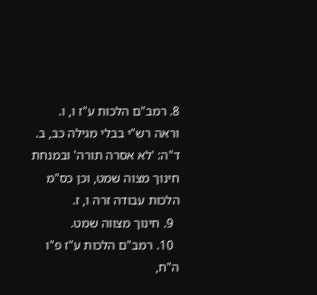8. רמב"ם הלכות ע"ז ו, ו. וראה רש"י בבלי מגילה כב, ב. ד"ה: 'לא אסרה תורה' ובמנחת חינוך מצוה שמט, וכן כס"מ הלכות עבודה זרה ו, ז.
  9. חינוך מצווה שמט.
  10. רמב"ם הלכות ע"ז פ"ו ה"ח,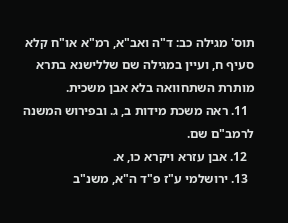תוס' מגילה כב: ד"ה ואב"א, רמ"א או"ח קלא סעיף ח, ועיין במגילה שם שללישנא בתרא מותרת השתחוואה בלא אבן משכית.
  11. ראה משכת מידות ב, ג. ובפירוש המשנה לרמב"ם שם.
  12. אבן עזרא ויקרא כו, א.
  13. ירושלמי ע"ז פ"ד ה"א, משנ"ב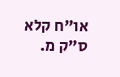או"ח קלא ס"ק מ.